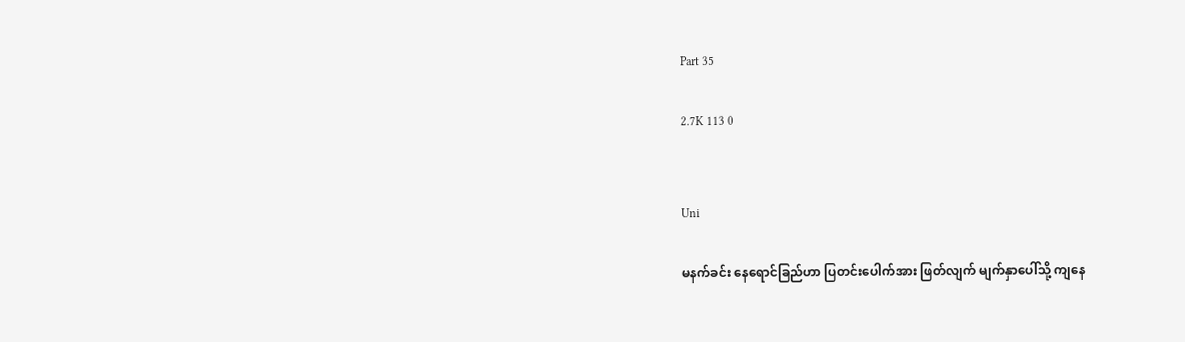Part 35

2.7K 113 0


Uni

မနက်ခင်း နေရောင်ခြည်ဟာ ပြတင်းပေါက်အား ဖြတ်လျက် မျက်နှာပေါ်သို့ ကျနေ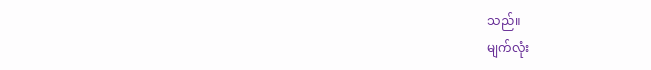သည်။
မျက်လုံး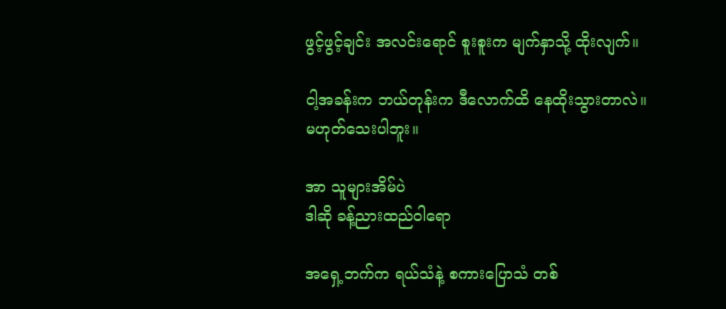ဖွင့်ဖွင့်ချင်း အလင်းရောင် စူးစူးက မျက်နှာသို့ ထိုးလျက်။

ငါ့အခန်းက ဘယ်တုန်းက ဒီလောက်ထိ နေထိုးသွားတာလဲ။
မဟုတ်သေးပါဘူး။

အာ သူများအိမ်ပဲ
ဒါဆို ခန့်ညားထည်ဝါရော

အရှေ့ဘက်က ရယ်သံနဲ့ စကားပြောသံ တစ်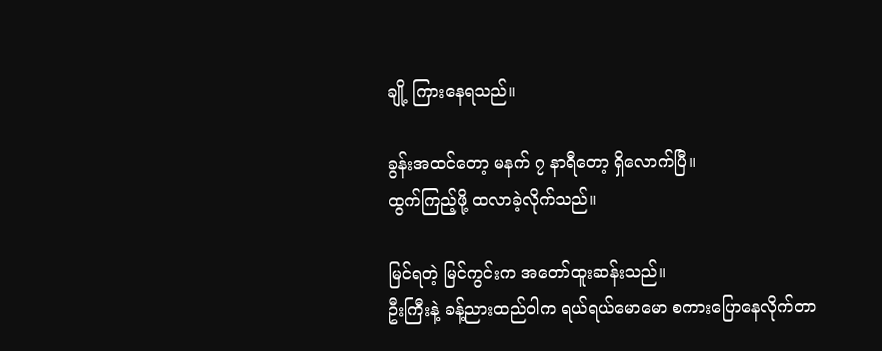ချို့ ကြားနေရသည်။

ခွန်းအထင်တော့ မနက် ၇ နာရီတော့ ရှိလောက်ပြီ။
ထွက်ကြည့်ဖို့ ထလာခဲ့လိုက်သည်။

မြင်ရတဲ့ မြင်ကွင်းက အတော်ထူးဆန်းသည်။
ဦးကြီးနဲ့ ခန့်ညားထည်ဝါက ရယ်ရယ်မောမော စကားပြောနေလိုက်တာ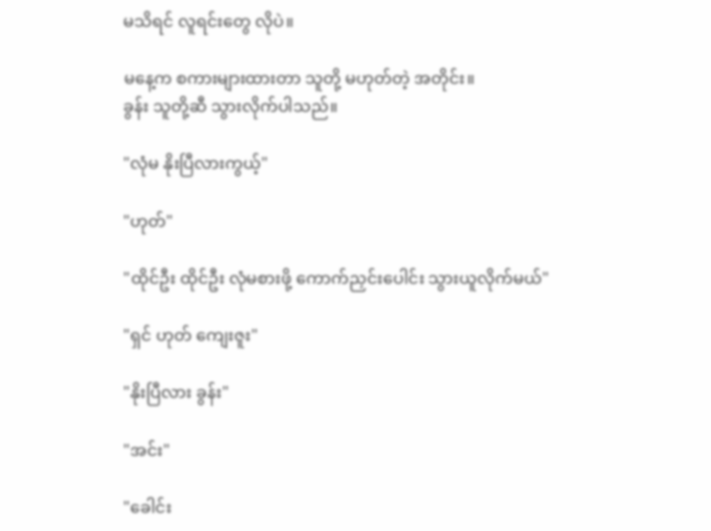မသိရင် လူရင်းတွေ လိုပဲ။

မနေ့က စကားများထားတာ သူတို့ မဟုတ်တဲ့ အတိုင်း။
ခွန်း သူတို့ဆီ သွားလိုက်ပါသည်။

"လုံမ နိုးပြီလားကွယ့်"

"ဟုတ်"

"ထိုင်ဦး ထိုင်ဦး လုံမစားဖို့ ကောက်ညှင်းပေါင်း သွားယူလိုက်မယ်"

"ရှင် ဟုတ် ကျေးဇူး"

"နိုးပြီလား ခွန်း"

"အင်း"

"ခေါင်း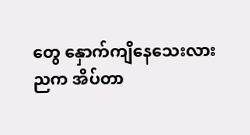တွေ နှောက်ကျိနေသေးလား ညက အိပ်တာ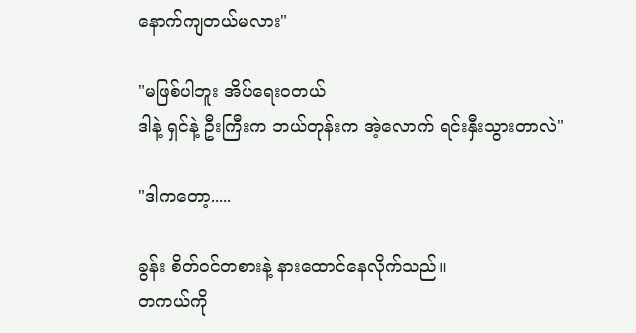နောက်ကျတယ်မလား"

"မဖြစ်ပါဘူး အိပ်ရေးဝတယ်
ဒါနဲ့ ရှင်နဲ့ ဦးကြီးက ဘယ်တုန်းက အဲ့လောက် ရင်းနှီးသွားတာလဲ"

"ဒါကတော့.....

ခွန်း စိတ်ဝင်တစားနဲ့ နားထောင်နေလိုက်သည်။
တကယ်ကို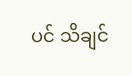ပင် သိချင်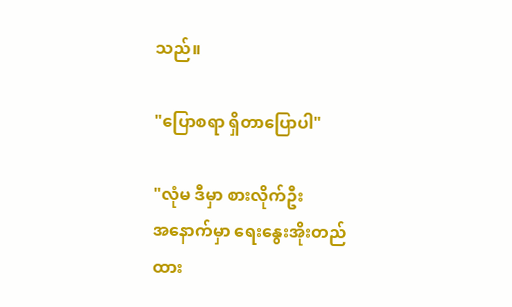သည်။

"ပြောစရာ ရှိတာပြောပါ"

"လုံမ ဒီမှာ စားလိုက်ဦး
အနောက်မှာ ရေးနွေးအိုးတည်ထား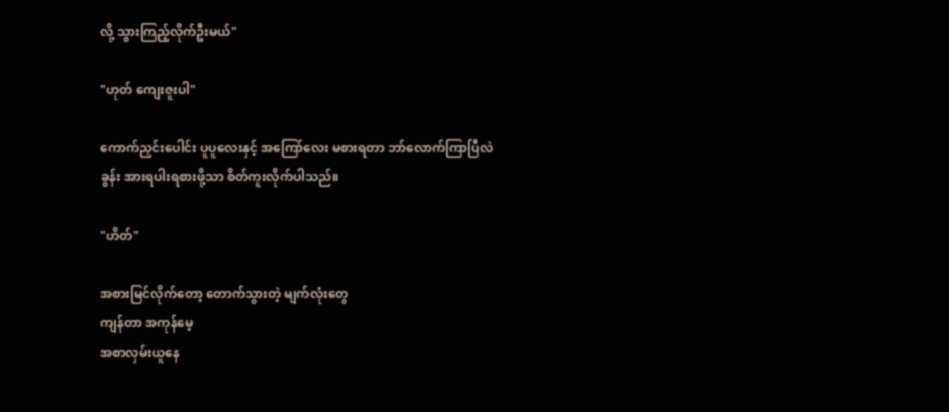လို့ သွားကြည့်လိုက်ဦးမယ်"

"ဟုတ် ကျေးဇူးပါ"

ကောက်ညှင်းပေါင်း ပူပူလေးနှင့် အကြော်လေး မစားရတာ ဘာ်လောက်ကြာပြီလဲ
ခွန်း အားရပါးရစားဖို့သာ စိတ်ကူးလိုက်ပါသည်။

"ဟိတ်"

အစားမြင်လိုက်တော့ တောက်သွားတဲ့ မျက်လုံးတွေ
ကျန်တာ အကုန်မေ့
အစာလှမ်းယူနေ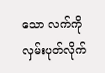သော လက်ကို လှမ်းပုတ်လိုက်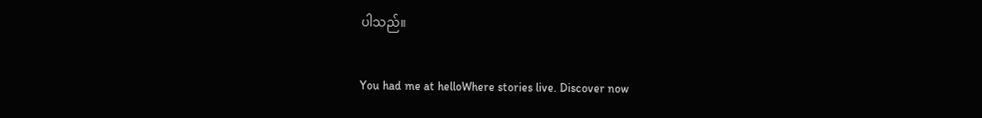ပါသည်။

You had me at helloWhere stories live. Discover now